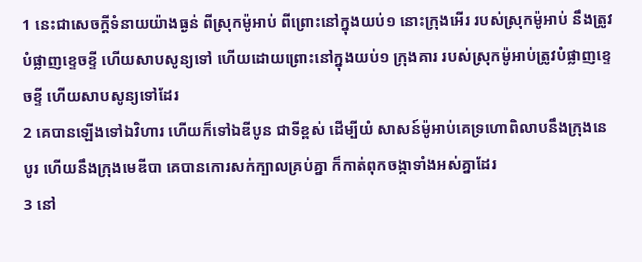1 នេះជាសេចក្ដីទំនាយយ៉ាងធ្ងន់ ពីស្រុកម៉ូអាប់ ពីព្រោះនៅក្នុងយប់១ នោះក្រុងអើរ របស់ស្រុកម៉ូអាប់ នឹងត្រូវបំផ្លាញខ្ទេចខ្ទី ហើយសាបសូន្យទៅ ហើយដោយព្រោះនៅក្នុងយប់១ ក្រុងគារ របស់ស្រុកម៉ូអាប់ត្រូវបំផ្លាញខ្ទេចខ្ទី ហើយសាបសូន្យទៅដែរ
2 គេបានឡើងទៅឯវិហារ ហើយក៏ទៅឯឌីបូន ជាទីខ្ពស់ ដើម្បីយំ សាសន៍ម៉ូអាប់គេទ្រហោពិលាបនឹងក្រុងនេបូរ ហើយនឹងក្រុងមេឌីបា គេបានកោរសក់ក្បាលគ្រប់គ្នា ក៏កាត់ពុកចង្កាទាំងអស់គ្នាដែរ
3 នៅ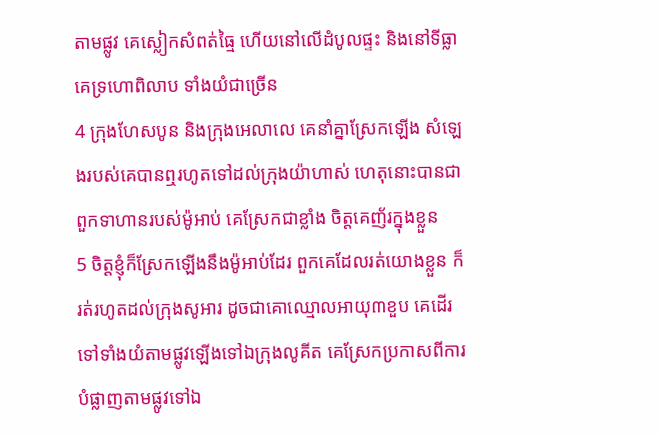តាមផ្លូវ គេស្លៀកសំពត់ធ្មៃ ហើយនៅលើដំបូលផ្ទះ និងនៅទីធ្លា គេទ្រហោពិលាប ទាំងយំជាច្រើន
4 ក្រុងហែសបូន និងក្រុងអេលាលេ គេនាំគ្នាស្រែកឡើង សំឡេងរបស់គេបានឮរហូតទៅដល់ក្រុងយ៉ាហាស់ ហេតុនោះបានជាពួកទាហានរបស់ម៉ូអាប់ គេស្រែកជាខ្លាំង ចិត្តគេញ័រក្នុងខ្លួន
5 ចិត្តខ្ញុំក៏ស្រែកឡើងនឹងម៉ូអាប់ដែរ ពួកគេដែលរត់យោងខ្លួន ក៏រត់រហូតដល់ក្រុងសូអារ ដូចជាគោឈ្មោលអាយុ៣ខួប គេដើរទៅទាំងយំតាមផ្លូវឡើងទៅឯក្រុងលូគីត គេស្រែកប្រកាសពីការបំផ្លាញតាមផ្លូវទៅឯ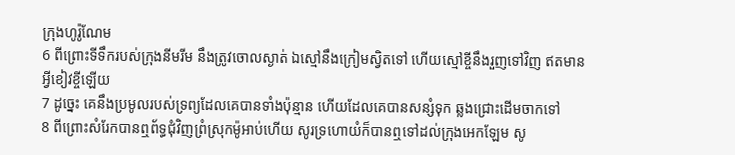ក្រុងហូរ៉ូណែម
6 ពីព្រោះទីទឹករបស់ក្រុងនីមរីម នឹងត្រូវចោលស្ងាត់ ឯស្មៅនឹងក្រៀមស្វិតទៅ ហើយស្មៅខ្ចីនឹងរួញទៅវិញ ឥតមានអ្វីខៀវខ្ចីឡើយ
7 ដូច្នេះ គេនឹងប្រមូលរបស់ទ្រព្យដែលគេបានទាំងប៉ុន្មាន ហើយដែលគេបានសន្សំទុក ឆ្លងជ្រោះដើមចាកទៅ
8 ពីព្រោះសំរែកបានឮព័ទ្ធជុំវិញព្រំស្រុកម៉ូអាប់ហើយ សូរទ្រហោយំក៏បានឮទៅដល់ក្រុងអេកឡែម សូ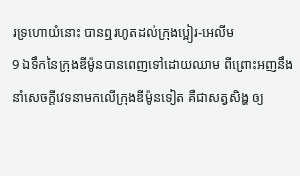រទ្រហោយំនោះ បានឮរហូតដល់ក្រុងប្អៀរ-អេលីម
9 ឯទឹកនៃក្រុងឌីម៉ូនបានពេញទៅដោយឈាម ពីព្រោះអញនឹងនាំសេចក្ដីវេទនាមកលើក្រុងឌីម៉ូនទៀត គឺជាសត្វសិង្ហ ឲ្យ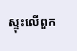ស្ទុះលើពួក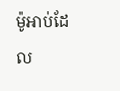ម៉ូអាប់ដែល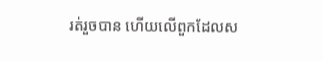រត់រួចបាន ហើយលើពួកដែលស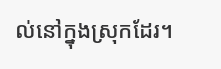ល់នៅក្នុងស្រុកដែរ។